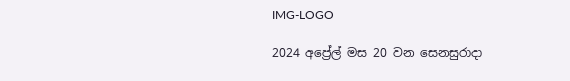IMG-LOGO

2024 අප්‍රේල් මස 20 වන සෙනසුරාදා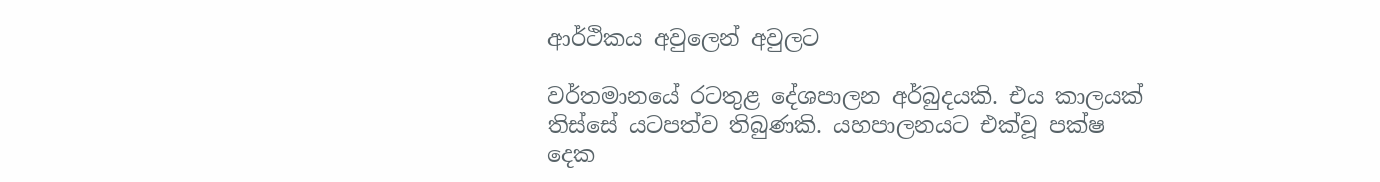ආර්ථිකය අවුලෙන් අවුලට

වර්තමානයේ රටතුළ දේශපාලන අර්බුදයකි. එය කාලයක් තිස්සේ යටපත්ව තිබුණකි. යහපාලනයට එක්වූ පක්ෂ දෙක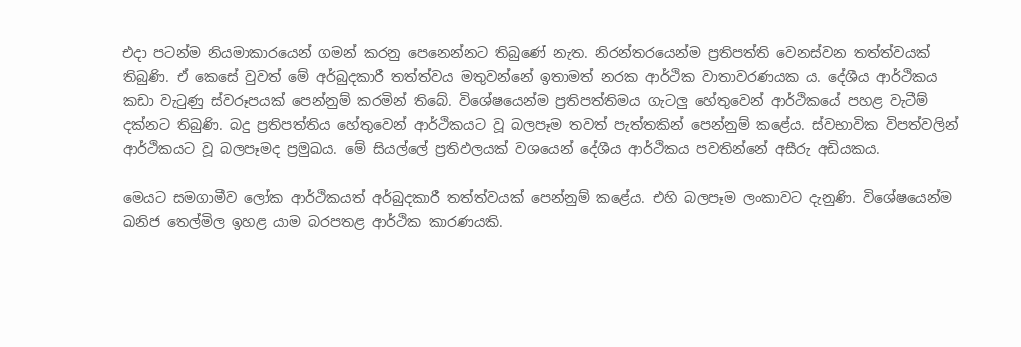එදා පටන්ම නියමාකාරයෙන් ගමන් කරනු පෙනෙන්නට තිබුණේ නැත. නිරන්තරයෙන්ම ප්‍රතිපත්ති වෙනස්වන තත්ත්වයක් තිබුණි. ඒ කෙසේ වුවත් මේ අර්බුදකාරී තත්ත්වය මතුවන්නේ ඉතාමත් නරක ආර්ථික වාතාවරණයක ය. දේශීය ආර්ථිකය කඩා වැටුණු ස්වරූපයක් පෙන්නුම් කරමින් තිබේ. විශේෂයෙන්ම ප්‍රතිපත්තිමය ගැටලු හේතුවෙන් ආර්ථිකයේ පහළ වැටීම් දක්නට තිබුණි. බදු ප්‍රතිපත්තිය හේතුවෙන් ආර්ථිකයට වූ බලපෑම තවත් පැත්තකින් පෙන්නුම් කළේය. ස්වභාවික විපත්වලින් ආර්ථිකයට වූ බලපෑමද ප්‍රමුඛය. මේ සියල්ලේ ප්‍රතිඵලයක් වශයෙන් දේශීය ආර්ථිකය පවතින්නේ අසීරු අඩියකය.

මෙයට සමගාමීව ලෝක ආර්ථිකයත් අර්බුදකාරී තත්ත්වයක් පෙන්නුම් කළේය. එහි බලපෑම ලංකාවට දැනුණි. විශේෂයෙන්ම ඛනිජ තෙල්මිල ඉහළ යාම බරපතළ ආර්ථික කාරණයකි.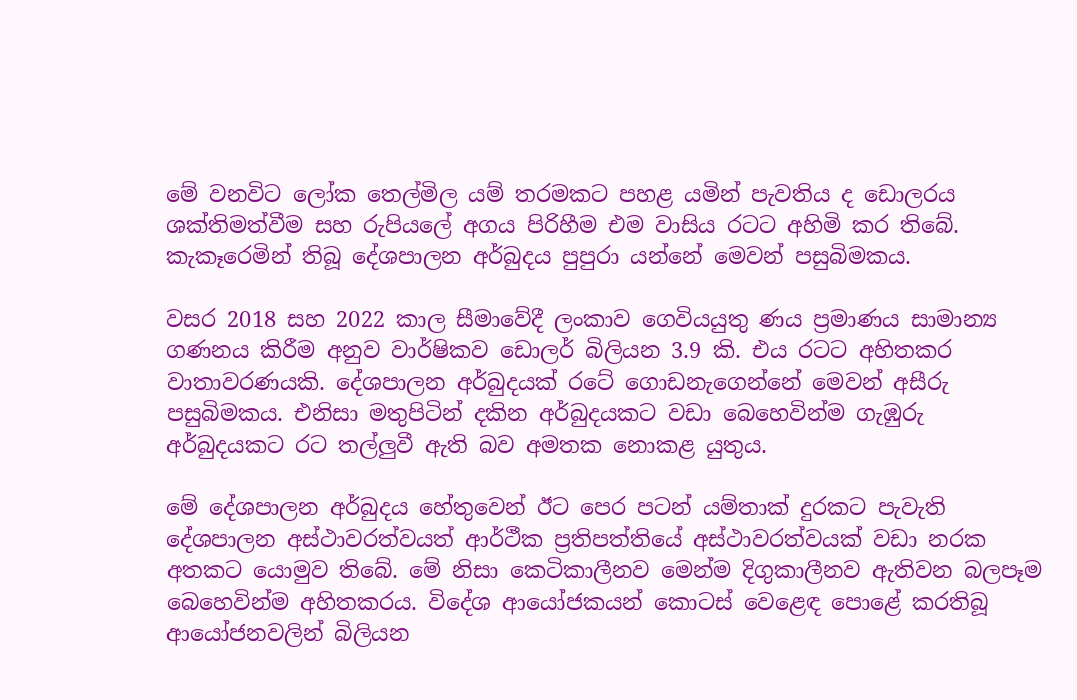මේ වනවිට ලෝක තෙල්මිල යම් තරමකට පහළ යමින් පැවතිය ද ඩොලරය ශක්තිමත්වීම සහ රුපියලේ අගය පිරිහීම එම වාසිය රටට අහිමි කර තිබේ. කැකෑරෙමින් තිබූ දේශපාලන අර්බුදය පුපුරා යන්නේ මෙවන් පසුබිමකය.

වසර 2018 සහ 2022 කාල සීමාවේදී ලංකාව ගෙවියයුතු ණය ප්‍රමාණය සාමාන්‍ය ගණනය කිරීම අනුව වාර්ෂිකව ඩොලර් බිලියන 3.9 කි. එය රටට අහිතකර වාතාවරණයකි. දේශපාලන අර්බුදයක් රටේ ගොඩනැගෙන්නේ මෙවන් අසීරු පසුබිමකය. එනිසා මතුපිටින් දකින අර්බුදයකට වඩා බෙහෙවින්ම ගැඹුරු අර්බුදයකට රට තල්ලුවී ඇති බව අමතක නොකළ යුතුය.

මේ දේශපාලන අර්බුදය හේතුවෙන් ඊට පෙර පටන් යම්තාක් දුරකට පැවැති දේශපාලන අස්ථාවරත්වයත් ආර්ථීක ප්‍රතිපත්තියේ අස්ථාවරත්වයක් වඩා නරක අතකට යොමුව තිබේ. මේ නිසා කෙටිකාලීනව මෙන්ම දිගුකාලීනව ඇතිවන බලපෑම බෙහෙවින්ම අහිතකරය. විදේශ ආයෝජකයන් කොටස් වෙළෙඳ පොළේ කරතිබූ ආයෝජනවලින් බිලියන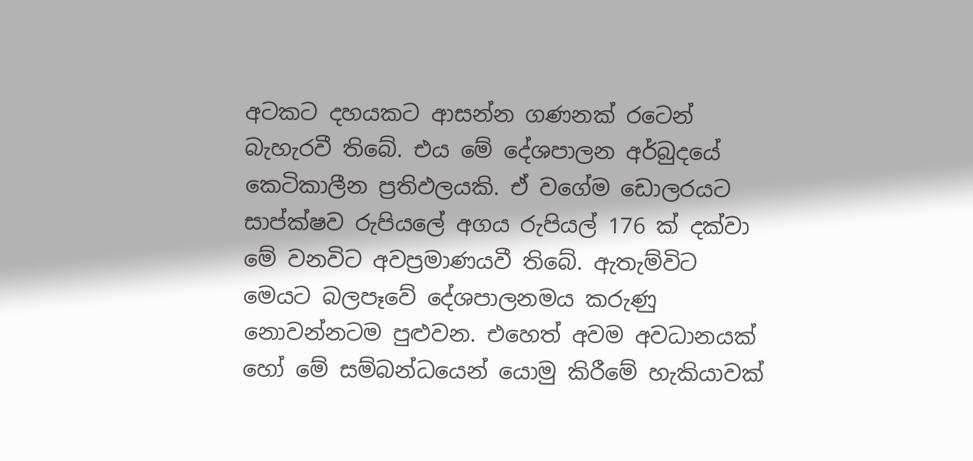අටකට දහයකට ආසන්න ගණනක් රටෙන් බැහැරවී තිබේ. එය මේ දේශපාලන අර්බුදයේ කෙටිකාලීන ප්‍රතිඵලයකි. ඒ වගේම ඩොලරයට සාප්ක්ෂව රුපියලේ අගය රුපියල් 176 ක් දක්වා මේ වනවිට අවප්‍රමාණයවී තිබේ. ඇතැම්විට මෙයට බලපෑවේ දේශපාලනමය කරුණු නොවන්නටම පුළුවන. එහෙත් අවම අවධානයක් හෝ මේ සම්බන්ධයෙන් යොමු කිරීමේ හැකියාවක්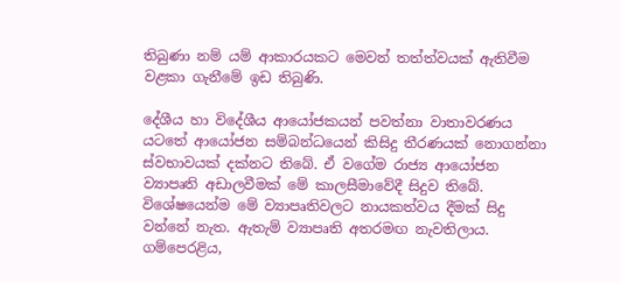තිබුණා නම් යම් ආකාරයකට මෙවන් තත්ත්වයක් ඇතිවීම වළකා ගැනීමේ ඉඩ තිබුණි.

දේශීය හා විදේශීය ආයෝජකයන් පවත්නා වාතාවරණය යටතේ ආයෝජන සම්බන්ධයෙන් කිසිදු තීරණයක් නොගන්නා ස්වභාවයක් දක්නට තිබේ. ඒ වගේම රාජ්‍ය ආයෝජන ව්‍යාපෘති අඩාලවීමක් මේ කාලසීමාවේදී සිදුව තිබේ. විශේෂයෙන්ම මේ ව්‍යාපෘතිවලට නායකත්වය දීමක් සිදු වන්නේ නැත. ඇතැම් ව්‍යාපෘති අතරමඟ නැවතිලාය. ගම්පෙරළිය,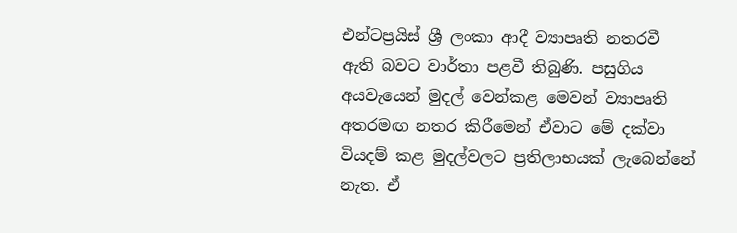එන්ටප්‍රයිස් ශ්‍රී ලංකා ආදී ව්‍යාපෘති නතරවී ඇති බවට වාර්තා පළවී තිබුණි. පසුගිය අයවැයෙන් මුදල් වෙන්කළ මෙවන් ව්‍යාපෘති අතරමඟ නතර කිරීමෙන් ඒවාට මේ දක්වා වියදම් කළ මුදල්වලට ප්‍රතිලාභයක් ලැබෙන්නේ නැත. ඒ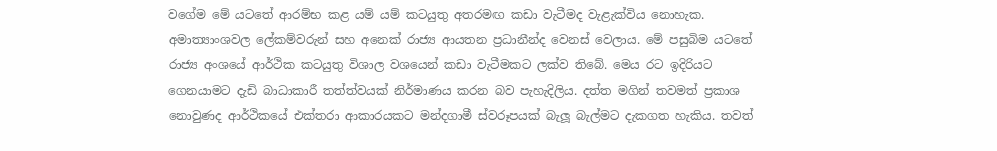වගේම මේ යටතේ ආරම්භ කළ යම් යම් කටයුතු අතරමඟ කඩා වැටීමද වැළැක්විය නොහැක. අමාත්‍යාංශවල ලේකම්වරුන් සහ අනෙක් රාජ්‍ය ආයතන ප්‍රධානීන්ද වෙනස් වෙලාය. මේ පසුබිම යටතේ රාජ්‍ය අංශයේ ආර්ථික කටයුතු විශාල වශයෙන් කඩා වැටීමකට ලක්ව තිබේ. මෙය රට ඉදිරියට ගෙනයාමට දැඩි බාධාකාරී තත්ත්වයක් නිර්මාණය කරන බව පැහැදිලිය. දත්ත මගින් තවමත් ප්‍රකාශ නොවුණද ආර්ථිකයේ එක්තරා ආකාරයකට මන්දගාමී ස්වරූපයක් බැලූ බැල්මට දැකගත හැකිය. තවත්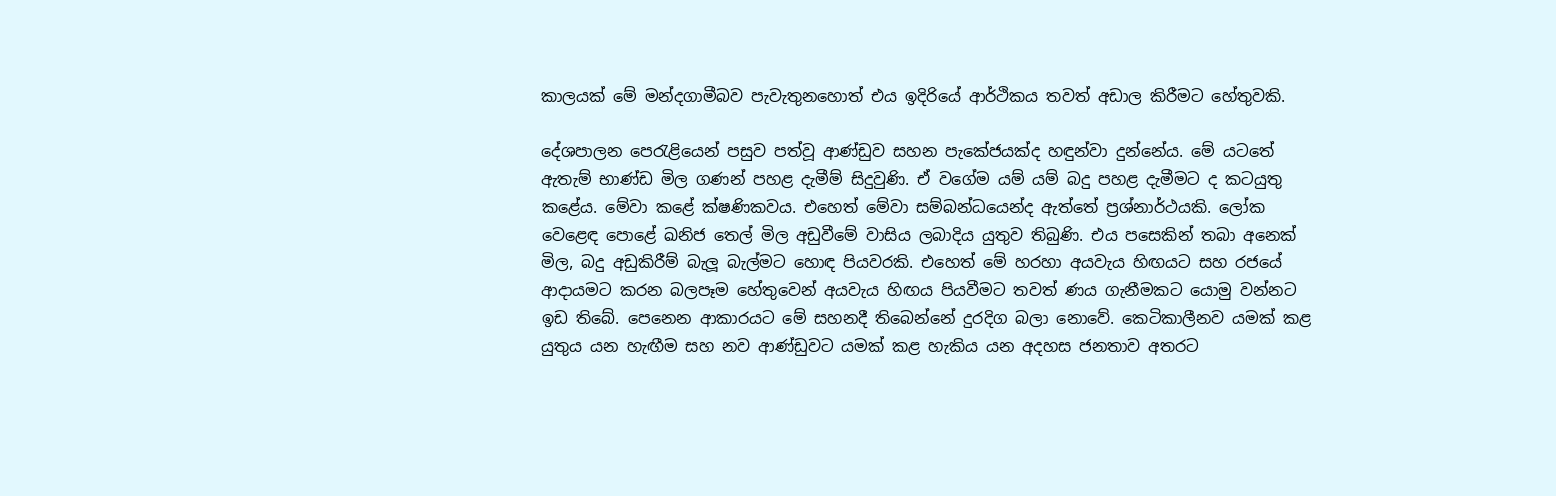කාලයක් මේ මන්දගාමීබව පැවැතුනහොත් එය ඉදිරියේ ආර්ථිකය තවත් අඩාල කිරීමට හේතුවකි.

දේශපාලන පෙරැළියෙන් පසුව පත්වූ ආණ්ඩුව සහන පැකේජයක්ද හඳුන්වා දුන්නේය. මේ යටතේ ඇතැම් භාණ්‍ඩ මිල ගණන් පහළ දැමීම් සිදුවුණි. ඒ වගේම යම් යම් බදු පහළ දැමීමට ද කටයුතු කළේය. මේවා කළේ ක්ෂණිකවය. එහෙත් මේවා සම්බන්ධයෙන්ද ඇත්තේ ප්‍රශ්නාර්ථයකි. ලෝක වෙළෙඳ පොළේ ඛනිජ තෙල් මිල අඩුවීමේ වාසිය ලබාදිය යුතුව තිබුණි. එය පසෙකින් තබා අනෙක් මිල, බදු අඩුකිරීම් බැලූ බැල්මට හොඳ පියවරකි. එහෙත් මේ හරහා අයවැය හිඟයට සහ රජයේ ආදායමට කරන බලපෑම හේතුවෙන් අයවැය හිඟය පියවීමට තවත් ණය ගැනීමකට යොමු වන්නට ඉඩ තිබේ. පෙනෙන ආකාරයට මේ සහනදී තිබෙන්නේ දුරදිග බලා නොවේ. කෙටිකාලීනව යමක් කළ යුතුය යන හැඟීම සහ නව ආණ්‍ඩුවට යමක් කළ හැකිය යන අදහස ජනතාව අතරට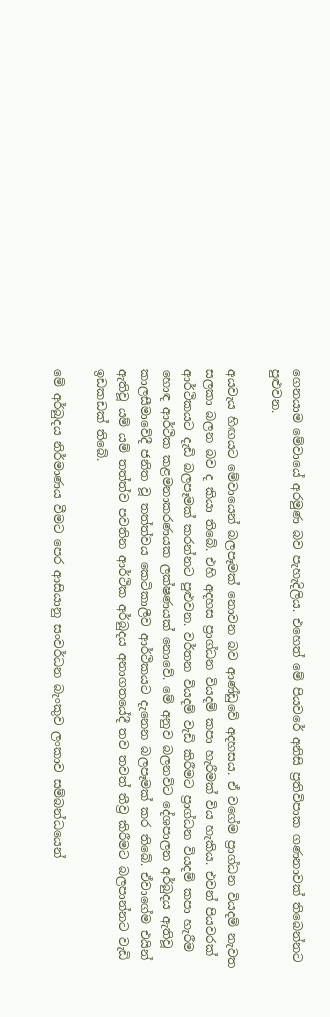ගෙනයාම මේවායේ අරමුණ බව පැහැදිලිය. එහෙත් මේ පියවරේ අනිසි ප්‍රතිවිපාක ගණනාවක් තිබෙන්නට පුළුවන.

අයවැය හිඟයට මේවායෙන් බලපෑමක් නොවන බව ආණ්‍ඩුවේ අදහසය. ඒ වගේම ප්‍රාග්ධන වියදම් නැවත සලකා බලන බව ද කියා තිබේ. එහි අදහස ප්‍රාග්ධන වියදම් කපා හැරීමක් විය හැකිය. එවන් පියවරක් ආර්ථිකයට දැඩි බලපෑමක් කරන්නට පුළුවන. වර්තන වියදම් වැඩි කිරීමට ප්‍රාග්ධන වියදම් කපා හැරීම හොඳ ආර්ථික කළමනාකරණයක ලක්ෂණයක් නොවේ. මේ අනුව බලනවිට දේශපාලන අර්බුදය ඇතිවූ කාලසීමාවේදී ජනිත වූ තත්ත්වය කෙටිකාලීව ආර්ථිකයට දැනෙන බලපෑමක් කර තිබේ. ඒවාගේම එයින් ඇතිවූ යම් යම් තත්ත්ව පවතින ආර්ථික අර්බුදය අනාගතයේදී තව තවත් තීව්‍ර කිරීමට බලපාන්නට වැඩි ඉඩකඩක් තිබේ.

මේ අර්බුදය නිර්මාණය වීමට පෙර ආසියානු සංවර්ධන බැංකුව ලංකාව සම්බන්ධයෙන්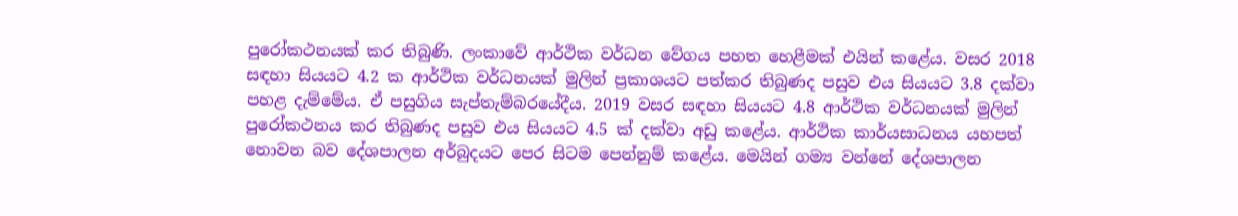පුරෝකථනයක් කර තිබුණි. ලංකාවේ ආර්ථික වර්ධන වේගය පහත හෙළීමක් එයින් කළේය. වසර 2018 සඳහා සියයට 4.2 ක ආර්ථික වර්ධනයක් මුලින් ප්‍රකාශයට පත්කර තිබුණද පසුව එය සියයට 3.8 දක්වා පහළ දැම්මේය. ඒ පසුගිය සැප්තැම්බරයේදීය. 2019 වසර සඳහා සියයට 4.8 ආර්ථික වර්ධනයක් මුලින් පුරෝකථනය කර තිබුණද පසුව එය සියයට 4.5 ක් දක්වා අඩු කළේය. ආර්ථික කාර්යසාධනය යහපත් නොවන බව දේශපාලන අර්බුදයට පෙර සිටම පෙන්නුම් කළේය. මෙයින් ගම්‍ය වන්නේ දේශපාලන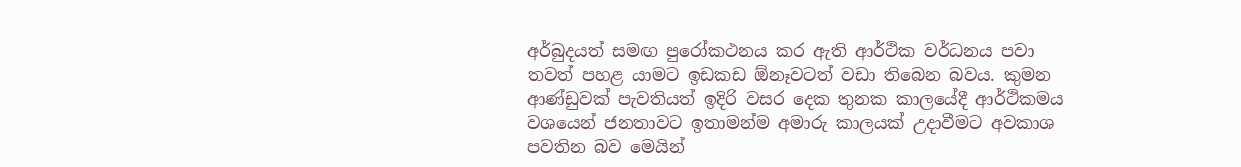අර්බුදයත් සමඟ පුරෝකථනය කර ඇති ආර්ථික වර්ධනය පවා තවත් පහළ යාමට ඉඩකඩ ඕනෑවටත් වඩා තිබෙන බවය. කුමන ආණ්‍ඩුවක් පැවතියත් ඉදිරි වසර දෙක තුනක කාලයේදී ආර්ථිකමය වශයෙන් ජනතාවට ඉතාමන්ම අමාරු කාලයක් උදාවීමට අවකාශ පවතින බව මෙයින්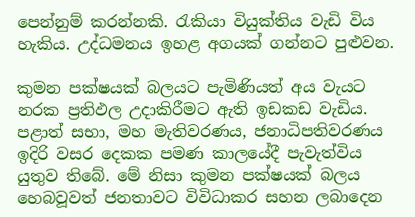පෙන්නුම් කරන්නකි. රැකියා වියුක්තිය වැඩි විය හැකිය. උද්ධමනය ඉහළ අගයක් ගන්නට පුළුවන.

කුමන පක්ෂයක් බලයට පැමිණියත් අය වැයට නරක ප්‍රතිඵල උදාකිරීමට ඇති ඉඩකඩ වැඩිය. පළාත් සභා, මහ මැතිවරණය, ජනාධිපතිවරණය ඉදිරි වසර දෙකක පමණ කාලයේදී පැවැත්විය යුතුව තිබේ. මේ නිසා කුමන පක්ෂයක් බලය හෙබවූවත් ජනතාවට විවිධාකර සහන ලබාදෙන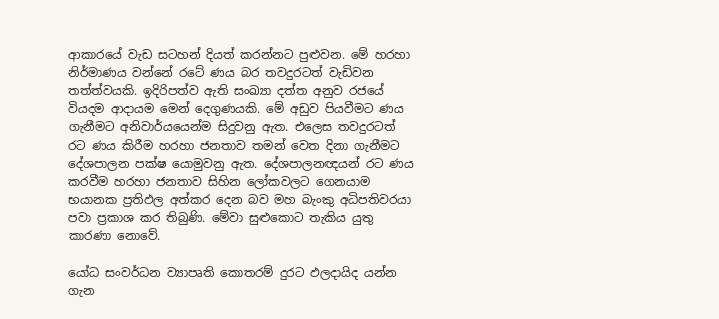ආකාරයේ වැඩ සටහන් දියත් කරන්නට පුළුවන. මේ හරහා නිර්මාණය වන්නේ රටේ ණය බර තවදුරටත් වැඩිවන තත්ත්වයකි. ඉදිරිපත්ව ඇති සංඛ්‍යා දත්ත අනුව රජයේ වියදම ආදායම මෙන් දෙගුණයකි. මේ අඩුව පියවීමට ණය ගැනීමට අනිවාර්යයෙන්ම සිදුවනු ඇත. එලෙස තවදුරටත් රට ණය කිරීම හරහා ජනතාව තමන් වෙත දිනා ගැනීමට දේශපාලන පක්ෂ යොමුවනු ඇත. දේශපාලනඥයන් රට ණය කරවීම හරහා ජනතාව සිහින ලෝකවලට ගෙනයාම භයානක ප්‍රතිඵල අත්කර දෙන බව මහ බැංකු අධිපතිවරයා පවා ප්‍රකාශ කර තිබුණි. මේවා සුළුකොට තැකිය යුතු කාරණා නොවේ.

යෝධ සංවර්ධන ව්‍යාපෘති කොතරම් දුරට ඵලදායිද යන්න ගැන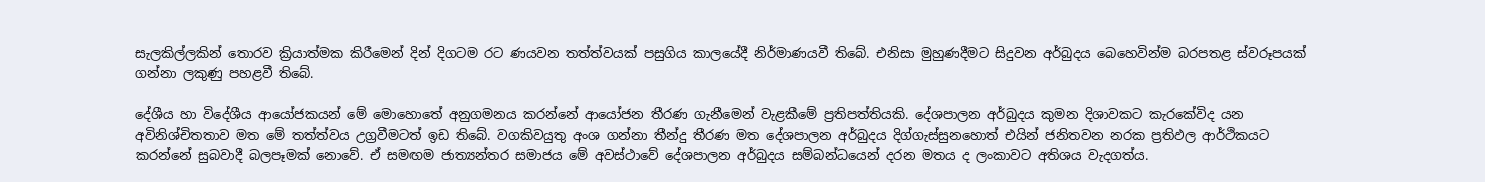සැලකිල්ලකින් තොරව ක්‍රියාත්මක කිරීමෙන් දින් දිගටම රට ණයවන තත්ත්වයක් පසුගිය කාලයේදී නිර්මාණයවී තිබේ. එනිසා මුහුණදීමට සිදුවන අර්බුදය බෙහෙවින්ම බරපතළ ස්වරූපයක් ගන්නා ලකුණු පහළවී තිබේ.

දේශීය හා විදේශීය ආයෝජකයන් මේ මොහොතේ අනුගමනය කරන්නේ ආයෝජන තීරණ ගැනීමෙන් වැළකීමේ ප්‍රතිපත්තියකි. දේශපාලන අර්බුදය කුමන දිශාවකට කැරකේවිද යන අවිනිශ්චිතතාව මත මේ තත්ත්වය උග්‍රවීමටත් ඉඩ තිබේ. වගකිවයුතු අංශ ගන්නා තීන්දු තීරණ මත දේශපාලන අර්බුදය දිග්ගැස්සුනහොත් එයින් ජනිතවන නරක ප්‍රතිඵල ආර්ථිකයට කරන්නේ සුබවාදී බලපෑමක් නොවේ. ඒ සමඟම ජාත්‍යන්තර සමාජය මේ අවස්ථාවේ දේශපාලන අර්බුදය සම්බන්ධයෙන් දරන මතය ද ලංකාවට අතිශය වැදගත්ය.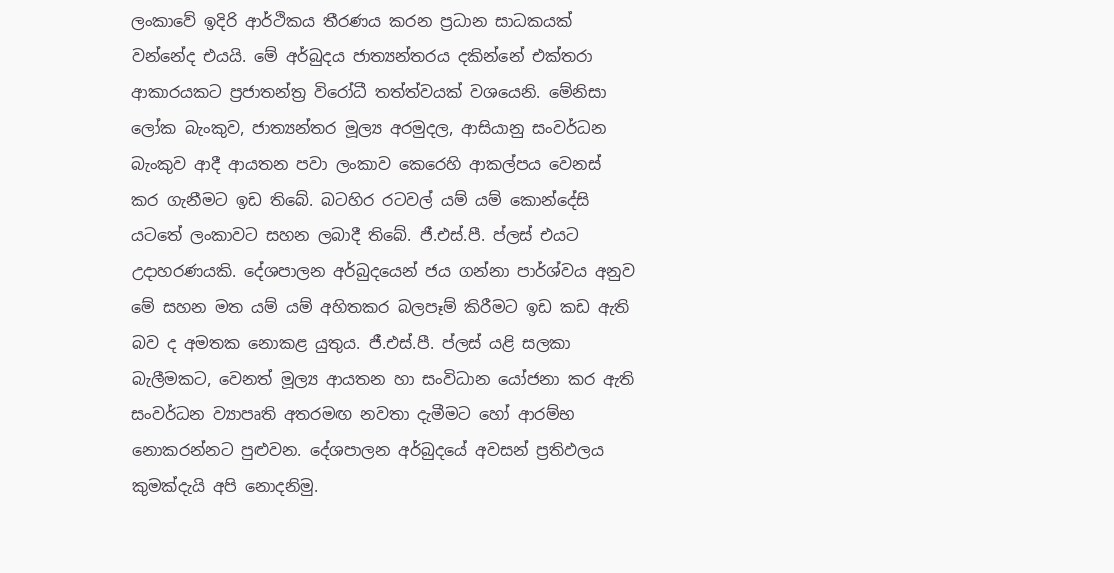ලංකාවේ ඉදිරි ආර්ථිකය තීරණය කරන ප්‍රධාන සාධකයක් වන්නේද එයයි. මේ අර්බුදය ජාත්‍යන්තරය දකින්නේ එක්තරා ආකාරයකට ප්‍රජාතන්ත්‍ර විරෝධී තත්ත්වයක් වශයෙනි. මේනිසා ලෝක බැංකුව, ජාත්‍යන්තර මූල්‍ය අරමුදල, ආසියානු සංවර්ධන බැංකුව ආදී ආයතන පවා ලංකාව කෙරෙහි ආකල්පය වෙනස් කර ගැනීමට ඉඩ තිබේ. බටහිර රටවල් යම් යම් කොන්දේසි යටතේ ලංකාවට සහන ලබාදී තිබේ. ජී.එස්.පී. ප්ලස් එයට උදාහරණයකි. දේශපාලන අර්බුදයෙන් ජය ගන්නා පාර්ශ්වය අනුව මේ සහන මත යම් යම් අහිතකර බලපෑම් කිරීමට ඉඩ කඩ ඇති බව ද අමතක නොකළ යුතුය. ජී.එස්.පී. ප්ලස් යළි සලකා බැලීමකට, වෙනත් මූල්‍ය ආයතන හා සංවිධාන යෝජනා කර ඇති සංවර්ධන ව්‍යාපෘති අතරමඟ නවතා දැමීමට හෝ ආරම්භ නොකරන්නට පුළුවන. දේශපාලන අර්බුදයේ අවසන් ප්‍රතිඵලය කුමක්දැයි අපි නොදනිමු.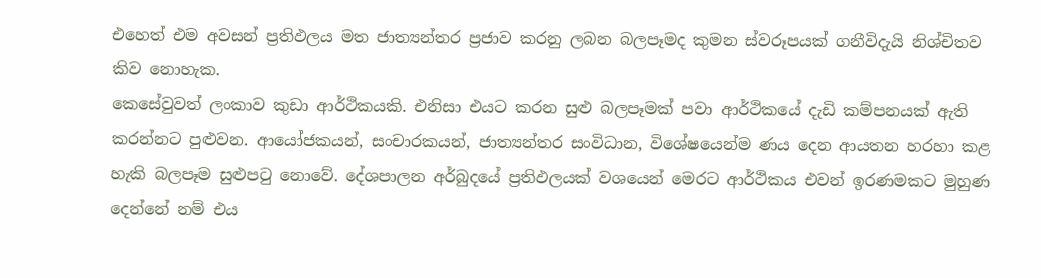එහෙත් එම අවසන් ප්‍රතිඵලය මත ජාත්‍යන්තර ප්‍රජාව කරනු ලබන බලපෑමද කුමන ස්වරූපයක් ගනීවිදැයි නිශ්චිතව කිව නොහැක.
කෙසේවුවත් ලංකාව කුඩා ආර්ථිකයකි. එනිසා එයට කරන සුළු බලපෑමක් පවා ආර්ථිකයේ දැඩි කම්පනයක් ඇති කරන්නට පුළුවන. ආයෝජකයන්, සංචාරකයන්, ජාත්‍යන්තර සංවිධාන, විශේෂයෙන්ම ණය දෙන ආයතන හරහා කළ හැකි බලපෑම සුළුපටු නොවේ. දේශපාලන අර්බුදයේ ප්‍රතිඵලයක් වශයෙන් මෙරට ආර්ථිකය එවන් ඉරණමකට මුහුණ දෙන්නේ නම් එය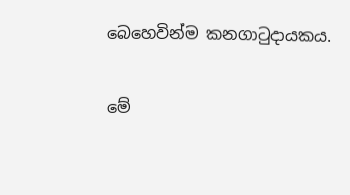බෙහෙවින්ම කනගාටුදායකය.

මේ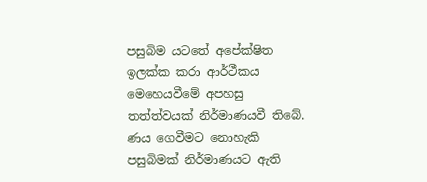පසුබිම යටතේ අපේක්ෂිත ඉලක්ක කරා ආර්ථීකය මෙහෙයවීමේ අපහසු තත්ත්වයක් නිර්මාණයවී තිබේ. ණය ගෙවීමට නොහැකි පසුබිමක් නිර්මාණයට ඇති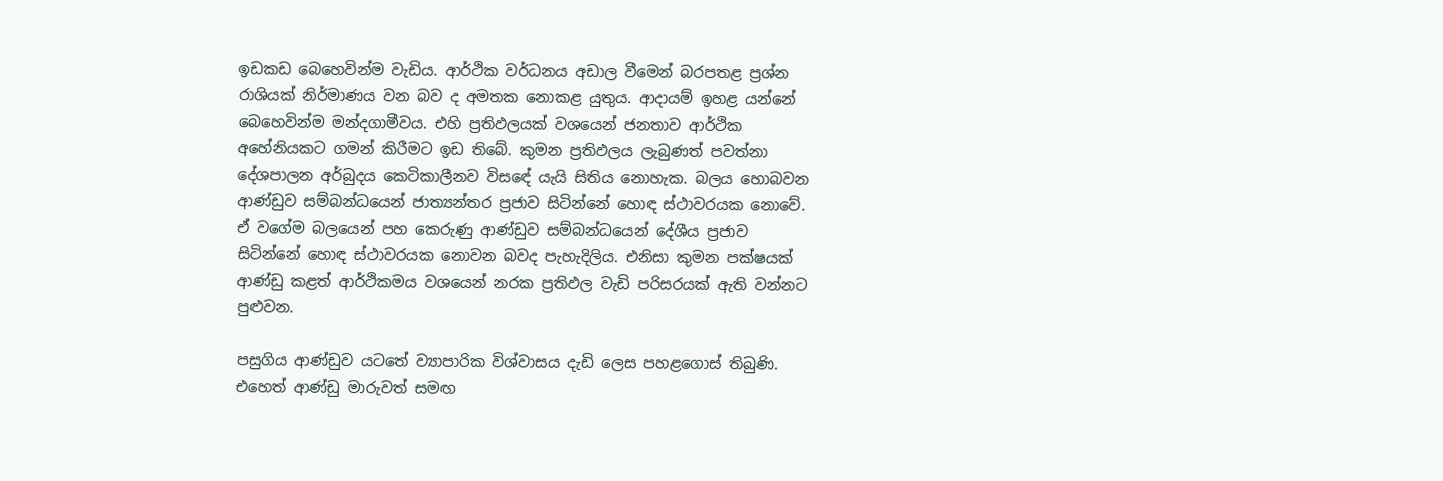ඉඩකඩ බෙහෙවින්ම වැඩිය. ආර්ථික වර්ධනය අඩාල වීමෙන් බරපතළ ප්‍රශ්න රාශියක් නිර්මාණය වන බව ද අමතක නොකළ යුතුය. ආදායම් ඉහළ යන්නේ බෙහෙවින්ම මන්දගාමීවය. එහි ප්‍රතිඵලයක් වශයෙන් ජනතාව ආර්ථික අහේනියකට ගමන් කිරීමට ඉඩ තිබේ. කුමන ප්‍රතිඵලය ලැබුණත් පවත්නා දේශපාලන අර්බුදය කෙටිකාලීනව විසඳේ යැයි සිතිය නොහැක. බලය හොබවන ආණ්ඩුව සම්බන්ධයෙන් ජාත්‍යන්තර ප්‍රජාව සිටින්නේ හොඳ ස්ථාවරයක නොවේ. ඒ වගේම බලයෙන් පහ කෙරුණු ආණ්‍ඩුව සම්බන්ධයෙන් දේශීය ප්‍රජාව සිටින්නේ හොඳ ස්ථාවරයක නොවන බවද පැහැදිලිය. එනිසා කුමන පක්ෂයක් ආණ්‍ඩු කළත් ආර්ථිකමය වශයෙන් නරක ප්‍රතිඵල වැඩි පරිසරයක් ඇති වන්නට පුළුවන.

පසුගිය ආණ්‍ඩුව යටතේ ව්‍යාපාරික විශ්වාසය දැඩි ලෙස පහළගොස් තිබුණි. එහෙත් ආණ්‍ඩු මාරුවත් සමඟ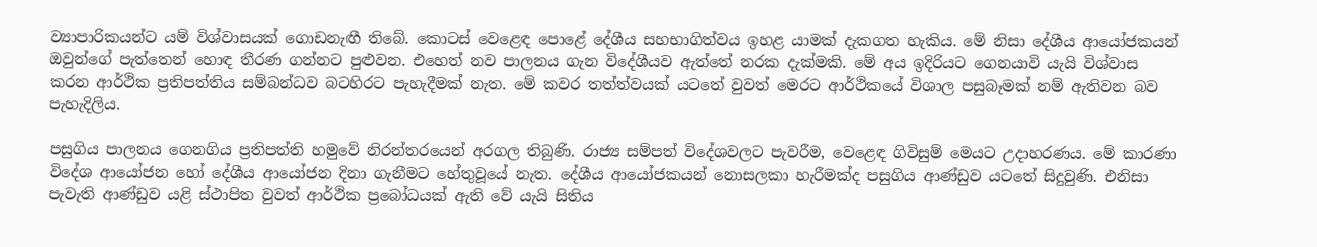ව්‍යාපාරිකයන්ට යම් විශ්වාසයක් ගොඩනැඟී තිබේ. කොටස් වෙළෙඳ පොළේ දේශීය සහභාගිත්වය ඉහළ යාමක් දැකගත හැකිය. මේ නිසා දේශීය ආයෝජකයන් ඔවුන්ගේ පැත්තෙන් හොඳ තීරණ ගන්නට පුළුවන. එහෙත් නව පාලනය ගැන විදේශීයව ඇත්තේ නරක දැක්මකි. මේ අය ඉදිරියට ගෙනයාවි යැයි විශ්වාස කරන ආර්ථික ප්‍රතිපත්තිය සම්බන්ධව බටහිරට පැහැදීමක් නැත. මේ කවර තත්ත්වයක් යටතේ වුවත් මෙරට ආර්ථිකයේ විශාල පසුබෑමක් නම් ඇතිවන බව පැහැදිලිය.

පසුගිය පාලනය ගෙනගිය ප්‍රතිපත්ති හමුවේ නිරන්තරයෙන් අරගල තිබුණි. රාජ්‍ය සම්පත් විදේශවලට පැවරීම, වෙළෙඳ ගිවිසුම් මෙයට උදාහරණය. මේ කාරණා විදේශ ආයෝජන හෝ දේශීය ආයෝජන දිනා ගැනීමට හේතුවූයේ නැත. දේශීය ආයෝජකයන් නොසලකා හැරීමක්ද පසුගිය ආණ්‍ඩුව යටතේ සිදුවුණි. එනිසා පැවැති ආණ්‍ඩුව යළි ස්ථාපිත වුවත් ආර්ථික ප්‍රබෝධයක් ඇති වේ යැයි සිතිය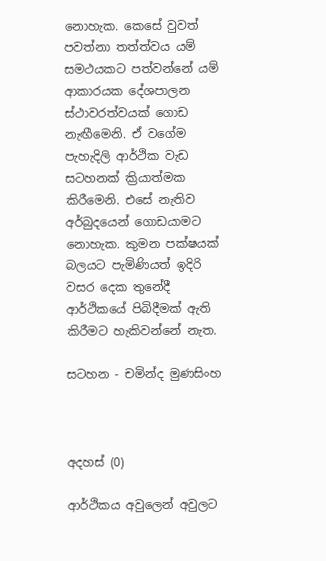නොහැක. කෙසේ වුවත් පවත්නා තත්ත්වය යම් සමථයකට පත්වන්නේ යම් ආකාරයක දේශපාලන ස්ථාවරත්වයක් ගොඩ නැඟීමෙනි. ඒ වගේම පැහැදිලි ආර්ථික වැඩ සටහනක් ක්‍රියාත්මක කිරීමෙනි. එසේ නැතිව අර්බුදයෙන් ගොඩයාමට නොහැක. කුමන පක්ෂයක් බලයට පැමිණියත් ඉදිරි වසර දෙක තුනේදී ආර්ථිකයේ පිබිදීමක් ඇති කිරීමට හැකිවන්නේ නැත.

සටහන - චමින්ද මුණසිංහ



අදහස් (0)

ආර්ථිකය අවුලෙන් අවුලට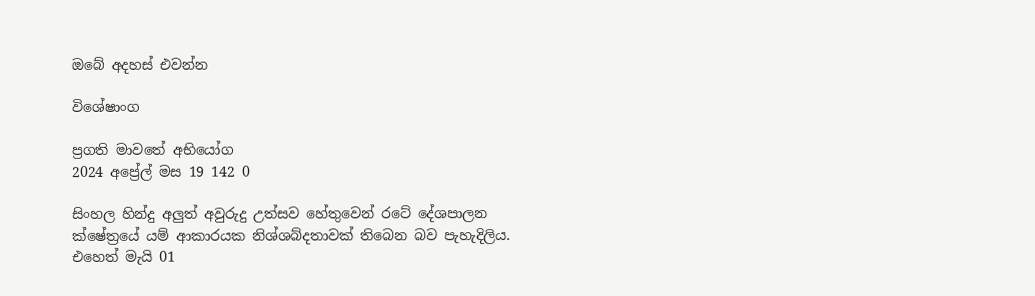ඔබේ අදහස් එවන්න

විශේෂාංග

ප්‍රගති මාවතේ අභියෝග
2024 අප්‍රේල් මස 19 142 0

සිංහල හින්දු අලුත් අවුරුදු උත්සව හේතුවෙන් රටේ දේශපාලන ක්ෂේත්‍රයේ යම් ආකාරයක නිශ්ශබ්දතාවක් තිබෙන බව පැහැදිලිය. එහෙත් මැයි 01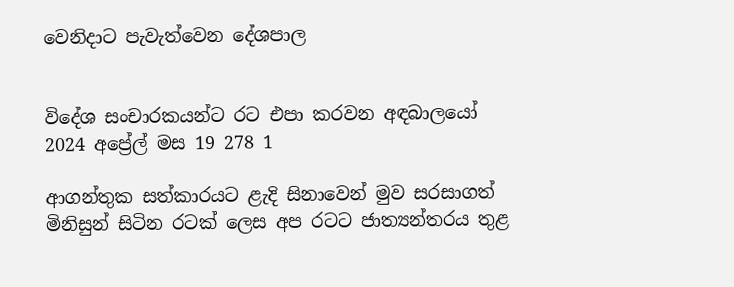වෙනිදාට පැවැත්වෙන දේශපාල


විදේශ සංචාරකයන්ට රට එපා කරවන අඳබාලයෝ
2024 අප්‍රේල් මස 19 278 1

ආගන්තුක සත්කාරයට ළැදි සිනාවෙන් මුව සරසාගත් මිනිසුන් සිටින රටක් ලෙස අප රටට ජාත්‍යන්තරය තුළ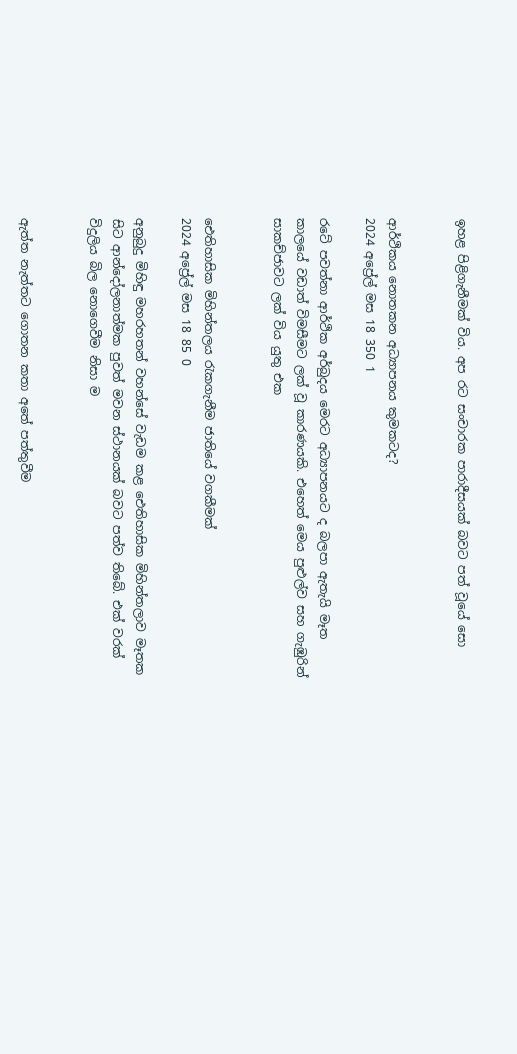ඉහළ පිළිගැනීමක් විය. අප රට සංචාරක පාරාදීසයක් බවට පත් වූයේ සො


ආර්ථිකය නොතකන අධ්‍යාපනය කුමකටද?
2024 අප්‍රේල් මස 18 350 1

රටේ පවත්නා ආර්ථික අර්බුදය මෙරට අධ්‍යාපනයට ද බලපා ඇතැයි මෑත කාලයේ වඩාත් විමසීමට ලක් වූ කාරණයකි. එහෙත් මෙය පුළුල්ව සහ ගැඹුරින් සාකච්ජාවට ලක් විය යුතු එක


ඓතිහාසික මිහින්තලය රැකගැනීම ජාතියේ වගකීමක්
2024 අප්‍රේල් මස 18 85 0

අනුබුදු මිහිඳු මහරහතන් වහන්සේ වැඩම කළ ඓතිහාසික මිහින්තලාව මෑතක සිට ආන්දෝලනාත්මක පුවත් මවන ස්ථානයක් බවට පත්ව තිබේ. එක් වරක් විදුලිය බිල නොගෙවීම නිසා ම


ඇත්ත නැත්තට ගොතන කතා අතේ පත්තුවීම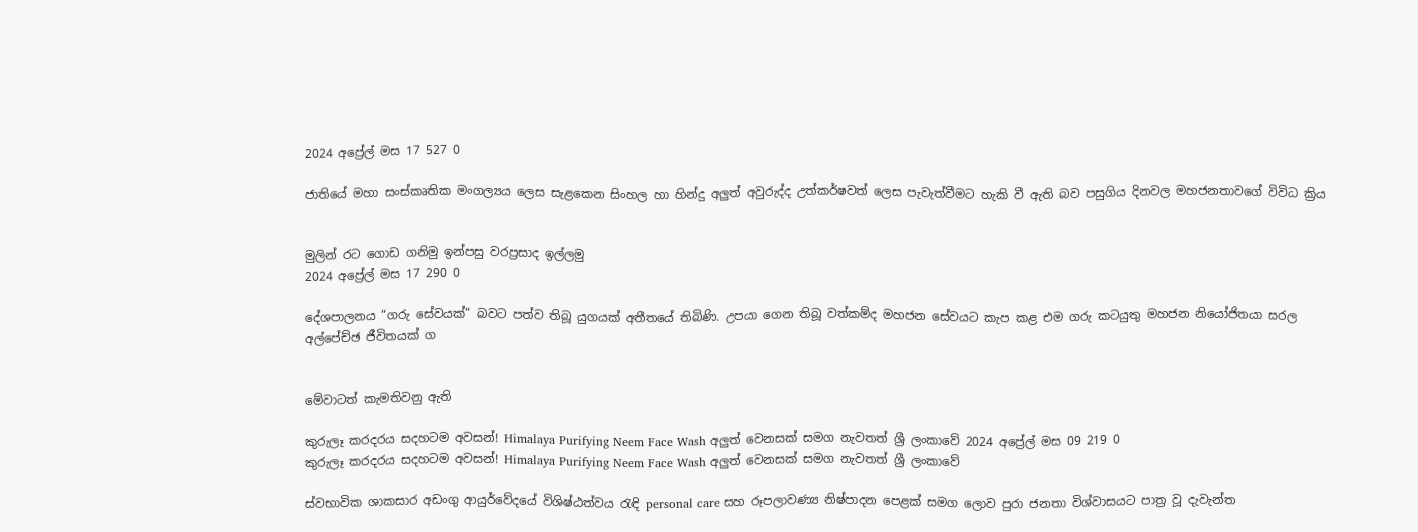2024 අප්‍රේල් මස 17 527 0

ජාතියේ මහා සංස්කෘතික මංගල්‍යය ලෙස සැළකෙන සිංහල හා හින්දු අලුත් අවුරුද්ද උත්කර්ෂවත් ලෙස පැවැත්වීමට හැකි වී ඇති බව පසුගිය දිනවල මහජනතාවගේ විවිධ ක්‍රිය


මුලින් රට ගොඩ ගනිමු ඉන්පසු වරප්‍රසාද ඉල්ලමු
2024 අප්‍රේල් මස 17 290 0

දේශපාලනය “ගරු සේවයක්” බවට පත්ව තිබූ යුගයක් අතීතයේ තිබිණි. උපයා ගෙන තිබූ වත්කම්ද මහජන සේවයට කැප කළ එම ගරු කටයුතු මහජන නියෝජිතයා සරල අල්පේච්ඡ ජීවිතයක් ග


මේවාටත් කැමතිවනු ඇති

කුරුලෑ කරදරය සදහටම අවසන්! Himalaya Purifying Neem Face Wash අලුත් වෙනසක් සමග නැවතත් ශ්‍රී ලංකාවේ 2024 අප්‍රේල් මස 09 219 0
කුරුලෑ කරදරය සදහටම අවසන්! Himalaya Purifying Neem Face Wash අලුත් වෙනසක් සමග නැවතත් ශ්‍රී ලංකාවේ

ස්වභාවික ශාකසාර අඩංගු ආයුර්වේදයේ විශිෂ්ඨත්වය රැඳි personal care සහ රූපලාවණ්‍ය නිෂ්පාදන පෙළක් සමග ලොව පුරා ජනතා විශ්වාසයට පාත්‍ර වූ දැවැන්ත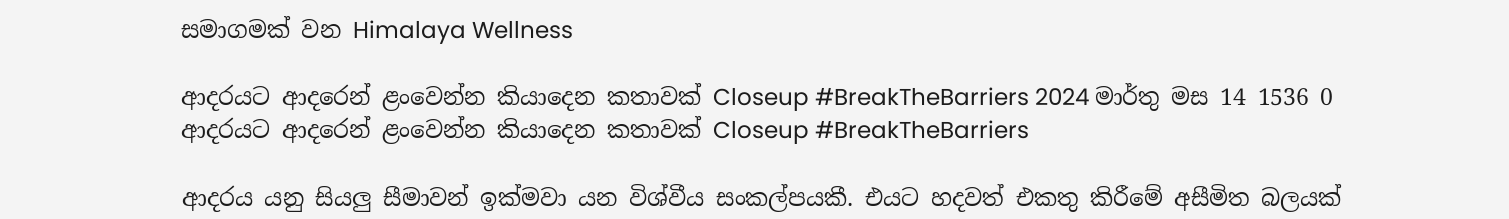සමාගමක් වන Himalaya Wellness

ආදරයට ආදරෙන් ළංවෙන්න කියාදෙන කතාවක් Closeup #BreakTheBarriers 2024 මාර්තු මස 14 1536 0
ආදරයට ආදරෙන් ළංවෙන්න කියාදෙන කතාවක් Closeup #BreakTheBarriers

ආදරය යනු සියලු සීමාවන් ඉක්මවා යන විශ්වීය සංකල්පයකී. එයට හදවත් එකතු කිරීමේ අසීමිත බලයක්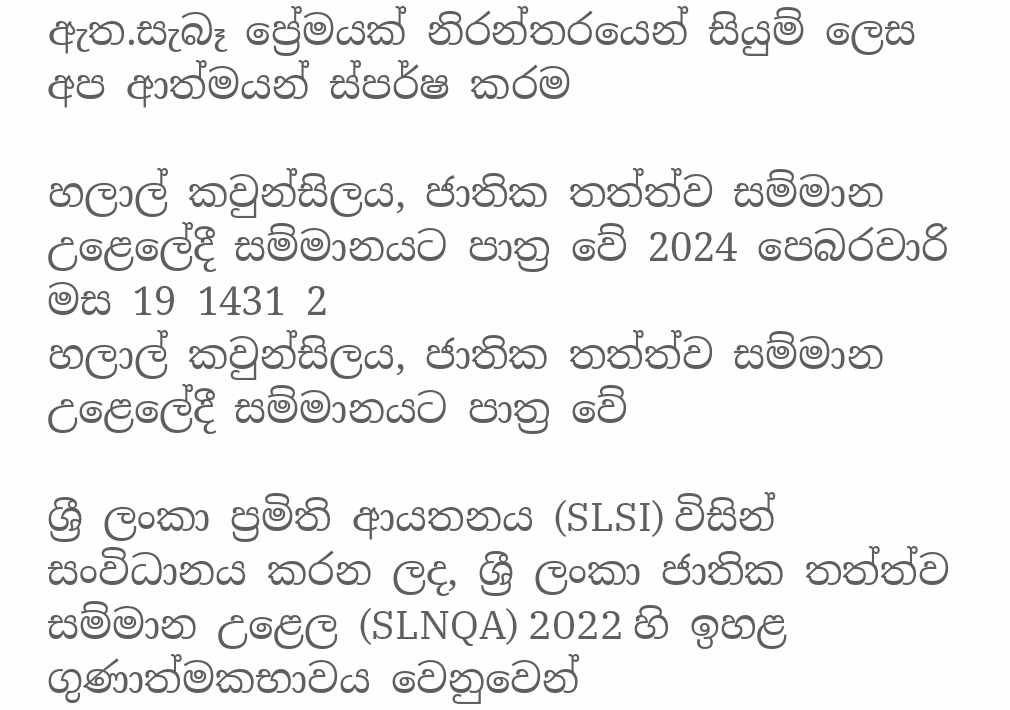ඇත.සැබෑ ප්‍රේමයක් නිරන්තරයෙන් සියුම් ලෙස අප ආත්මයන් ස්පර්ෂ කරම

හලාල් කවුන්සිලය, ජාතික තත්ත්ව සම්මාන උළෙලේදී සම්මානයට පාත්‍ර වේ 2024 පෙබරවාරි මස 19 1431 2
හලාල් කවුන්සිලය, ජාතික තත්ත්ව සම්මාන උළෙලේදී සම්මානයට පාත්‍ර වේ

ශ්‍රී ලංකා ප්‍රමිති ආයතනය (SLSI) විසින් සංවිධානය කරන ලද, ශ්‍රී ලංකා ජාතික තත්ත්ව සම්මාන උළෙල (SLNQA) 2022 හි ඉහළ ගුණාත්මකභාවය වෙනුවෙන්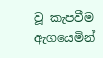වූ කැපවීම ඇගයෙමින්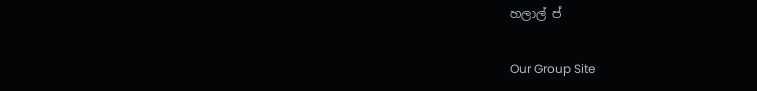හලාල් ප්

Our Group Site